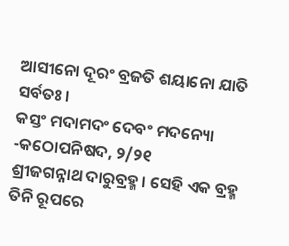ଆସୀନୋ ଦୂରଂ ବ୍ରଜତି ଶୟାନୋ ଯାତି ସର୍ବତଃ।
କସ୍ତଂ ମଦାମଦଂ ଦେବଂ ମଦନ୍ୟୋ
-କଠୋପନିଷଦ, ୨/୨୧
ଶ୍ରୀଜଗନ୍ନାଥ ଦାରୁବ୍ରହ୍ମ। ସେହି ଏକ ବ୍ରହ୍ମ ତିନି ରୂପରେ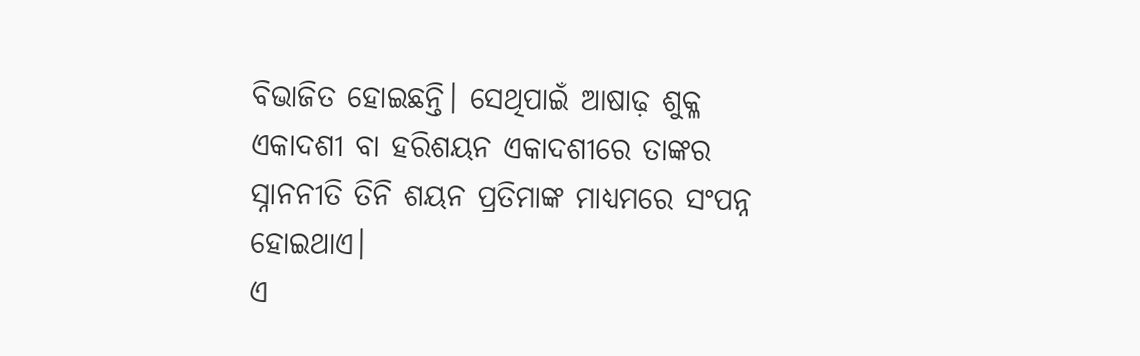ବିଭାଜିତ ହୋଇଛନ୍ତି। ସେଥିପାଇଁ ଆଷାଢ଼ ଶୁକ୍ଳ ଏକାଦଶୀ ବା ହରିଶୟନ ଏକାଦଶୀରେ ତାଙ୍କର ସ୍ନାନନୀତି ତିନି ଶୟନ ପ୍ରତିମାଙ୍କ ମାଧ୍ୟମରେ ସଂପନ୍ନ ହୋଇଥାଏ।
ଏ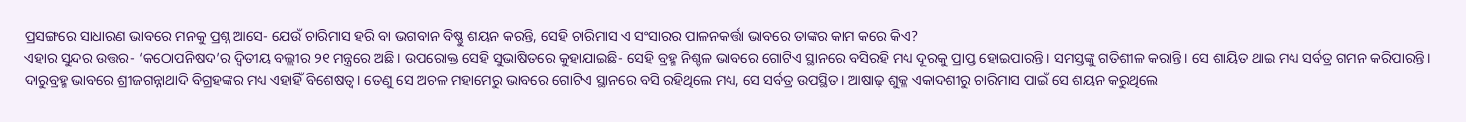ପ୍ରସଙ୍ଗରେ ସାଧାରଣ ଭାବରେ ମନକୁ ପ୍ରଶ୍ନ ଆସେ- ଯେଉଁ ଚାରିମାସ ହରି ବା ଭଗବାନ ବିଷ୍ଣୁ ଶୟନ କରନ୍ତି, ସେହି ଚାରିମାସ ଏ ସଂସାରର ପାଳନକର୍ତ୍ତା ଭାବରେ ତାଙ୍କର କାମ କରେ କିଏ?
ଏହାର ସୁନ୍ଦର ଉତ୍ତର- ‘କଠୋପନିଷଦ’ର ଦ୍ୱିତୀୟ ବଲ୍ଲୀର ୨୧ ମନ୍ତ୍ରରେ ଅଛି। ଉପରୋକ୍ତ ସେହି ସୁଭାଷିତରେ କୁହାଯାଇଛି- ସେହି ବ୍ରହ୍ମ ନିଶ୍ଚଳ ଭାବରେ ଗୋଟିଏ ସ୍ଥାନରେ ବସିରହି ମଧ୍ୟ ଦୂରକୁ ପ୍ରାପ୍ତ ହୋଇପାରନ୍ତି। ସମସ୍ତଙ୍କୁ ଗତିଶୀଳ କରାନ୍ତି। ସେ ଶାୟିତ ଥାଇ ମଧ୍ୟ ସର୍ବତ୍ର ଗମନ କରିପାରନ୍ତି।
ଦାରୁବ୍ରହ୍ମ ଭାବରେ ଶ୍ରୀଜଗନ୍ନାଥାଦି ବିଗ୍ରହଙ୍କର ମଧ୍ୟ ଏହାହିଁ ବିଶେଷତ୍ୱ। ତେଣୁ ସେ ଅଚଳ ମହାମେରୁ ଭାବରେ ଗୋଟିଏ ସ୍ଥାନରେ ବସି ରହିଥିଲେ ମଧ୍ୟ, ସେ ସର୍ବତ୍ର ଉପସ୍ଥିତ। ଆଷାଢ଼ ଶୁକ୍ଳ ଏକାଦଶୀରୁ ଚାରିମାସ ପାଇଁ ସେ ଶୟନ କରୁଥିଲେ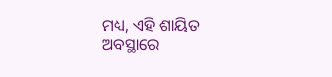ମଧ୍ୟ, ଏହି ଶାୟିତ ଅବସ୍ଥାରେ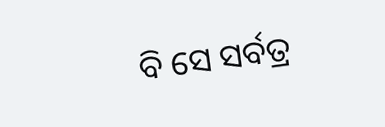ବି ସେ ସର୍ବତ୍ର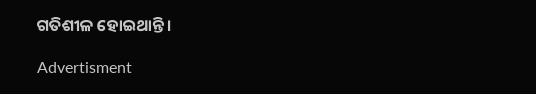ଗତିଶୀଳ ହୋଇଥାନ୍ତି।

Advertisment